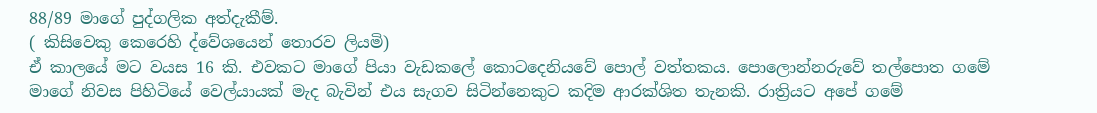88/89 මාගේ පුද්ගලික අත්දැකීම්.
( කිසිවෙකු කෙරෙහි ද්වේශයෙන් තොරව ලියමි)
ඒ කාලයේ මට වයස 16 කි. එවකට මාගේ පියා වැඩකලේ කොටදෙනියවේ පොල් වත්තකය. පොලොන්නරුවේ තල්පොත ගමේ මාගේ නිවස පිහිටියේ වෙල්යායක් මැද බැවින් එය සැගව සිටින්නෙකුට කදිම ආරක්ශිත තැනකි. රාත්‍රියට අපේ ගමේ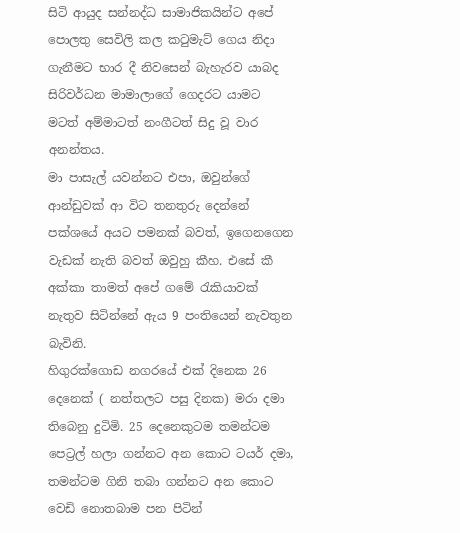සිටි ආයුද සන්නද්ධ සාමාජිකයින්ට අපේ පොලතු සෙවිලි කල කටුමැට් ගෙය නිදා ගැනීමට භාර දී නිවසෙන් බැහැරව යාබද සිරිවර්ධන මාමාලාගේ ගෙදරට යාමට මටත් අම්මාටත් නංගීටත් සිදු වූ වාර අනන්තය.
මා පාසැල් යවන්නට එපා, ඔවුන්ගේ ආන්ඩුවක් ආ විට තනතුරු දෙන්නේ පක්ශයේ අයට පමනක් බවත්, ඉගෙනගෙන වැඩක් නැති බවත් ඔවුහු කීහ. එසේ කී අක්කා තාමත් අපේ ගමේ රැකියාවක් නැතුව සිටින්නේ ඇය 9 පංතියෙන් නැවතුන බැවිනි.
හිගුරක්ගොඩ නගරයේ එක් දිනෙක 26 දෙනෙක් ( නත්තලට පසු දිනක) මරා දමා තිබෙනු දුටිමි. 25 දෙනෙකුටම තමන්ටම පෙට්‍රල් හලා ගන්නට අන කොට ටයර් දමා, තමන්ටම ගිනි තබා ගන්නට අන කොට වෙඩි නොතබාම පන පිටින්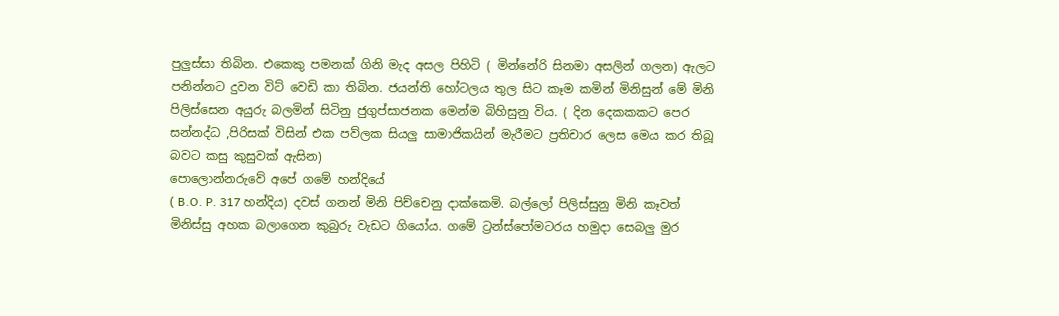පුලුස්සා තිබින. එකෙකු පමනක් ගිනි මැද අසල පිහිටි ( මින්නේරි සිනමා අසලින් ගලන) ඇලට පනින්නට දුවන විට් වෙඩි කා තිබින. ජයන්ති හෝටලය තුල සිට කෑම කමින් මිනිසුන් මේ මිනි පිලිස්සෙන අයුරු බලමින් සිටිනු ජුගුප්සාජනක මෙන්ම බිහිසුනු විය. ( දින දෙකකකට පෙර සන්නද්ධ ,පිරිසක් විසින් එක පව්ලක සියලු සාමාජිකයින් මැරීමට ප්‍රතිචාර ලෙස මෙය කර තිබූ බවට කසු කුසුවක් ඇසින)
පොලොන්නරුවේ අපේ ගමේ හන්දියේ
( B.O. P. 317 හන්දිය) දවස් ගනන් මිනි පිච්චෙනු දාක්කෙමි. බල්ලෝ පිලිස්සුනු මිනි කෑවත් මිනිස්සු අහක බලාගෙන කුබුරු වැඩට ගියෝය. ගමේ ට්‍රන්ස්පෝමටරය හමුදා සෙබලු මුර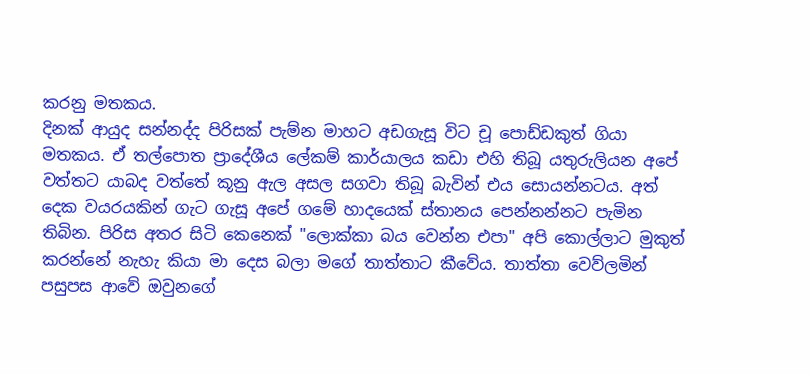කරනු මතකය.
දිනක් ආයුද සන්නද්ද පිරිසක් පැම්න මාහට අඩගැසූ විට චූ පොඩ්ඩකුත් ගියා මතකය. ඒ තල්පොත ප්‍රාදේශීය ලේකම් කාර්යාලය කඩා එහි තිබූ යතුරුලියන අපේ වත්තට යාබද වත්තේ කූනු ඇල අසල සගවා තිබූ බැවින් එය සොයන්නටය. අත් දෙක වයරයකින් ගැට ගැසූ අපේ ගමේ හාදයෙක් ස්තානය පෙන්නන්නට පැමින තිබින. පිරිස අතර සිටි කෙනෙක් "ලොක්කා බය වෙන්න එපා" අපි කොල්ලාට මුකුත් කරන්නේ නැහැ කියා මා දෙස බලා මගේ තාත්තාට කීවේය. තාත්තා වෙව්ලමින් පසුපස ආවේ ඔවුනගේ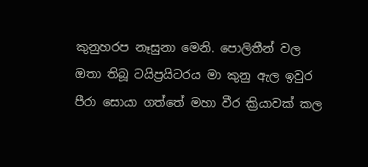කුනුහරප නෑසුනා මෙනි. පොලිතීන් වල ඔතා තිබූ ටයිප්‍රයිටරය මා කුනු ඇල ඉවුර පීරා සොයා ගත්තේ මහා වීර ක්‍රියාවක් කල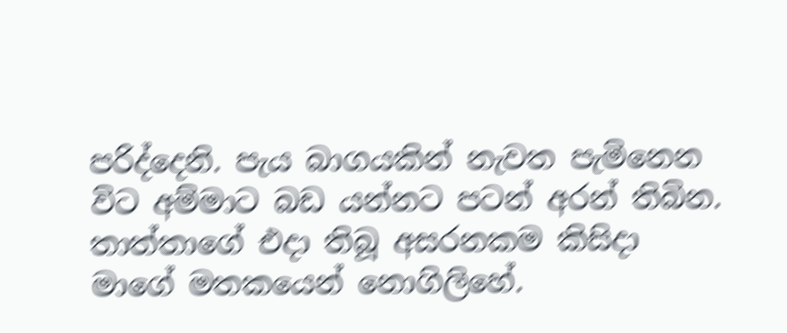පරිද්දෙනි. පැය බාගයකින් නැවත පැමිනෙන විට අම්මාට බඩ යන්නට පටන් අරන් තිබින. තාත්තාගේ එදා තිබූ අසරනකම කිසිදා මාගේ මතකයෙන් නොගිලිහේ.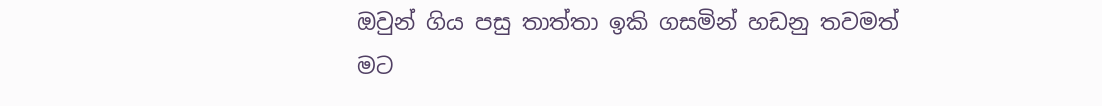ඔවුන් ගිය පසු තාත්තා ඉකි ගසමින් හඩනු තවමත් මට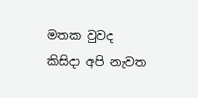මතක වුවද කිසිදා අපි නැවත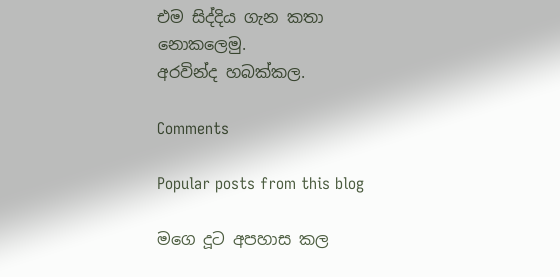එම සිද්දිය ගැන කතා නොකලෙමු.
අරවින්ද හබක්කල.

Comments

Popular posts from this blog

මගෙ දූට අපහාස කල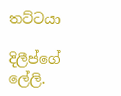තට්ටයා

දිලීප්ගේ ලේලි.